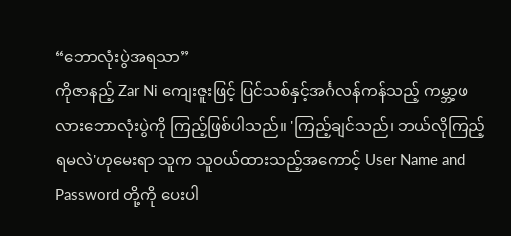“ဘောလုံးပွဲအရသာ”
ကိုဇာနည့် Zar Ni ကျေးဇူးဖြင့် ပြင်သစ်နှင့်အင်္ဂလန်ကန်သည့် ကမ္ဘာ့ဖလားဘောလုံးပွဲကို ကြည့်ဖြစ်ပါသည်။ 'ကြည့်ချင်သည်၊ ဘယ်လိုကြည့်ရမလဲ'ဟုမေးရာ သူက သူဝယ်ထားသည့်အကောင့် User Name and Password တို့ကို ပေးပါ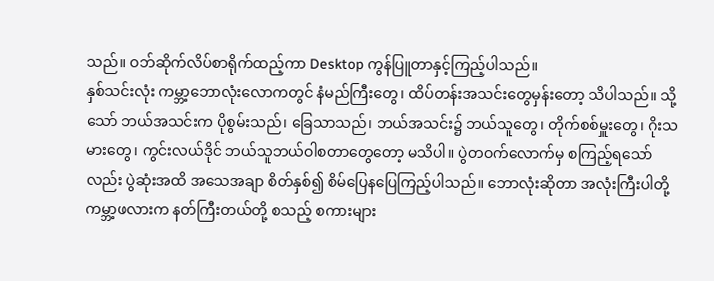သည်။ ဝဘ်ဆိုက်လိပ်စာရိုက်ထည့်ကာ Desktop ကွန်ပြူတာနှင့်ကြည့်ပါသည်။
နှစ်သင်းလုံး ကမ္ဘာ့ဘောလုံးလောကတွင် နံမည်ကြီးတွေ၊ ထိပ်တန်းအသင်းတွေမှန်းတော့ သိပါသည်။ သို့သော် ဘယ်အသင်းက ပိုစွမ်းသည်၊ ခြေသာသည်၊ ဘယ်အသင်း၌ ဘယ်သူတွေ၊ တိုက်စစ်မှူးတွေ၊ ဂိုးသမားတွေ၊ ကွင်းလယ်ဒိုင် ဘယ်သူဘယ်ဝါစတာတွေတော့ မသိပါ။ ပွဲတဝက်လောက်မှ စကြည့်ရသော်လည်း ပွဲဆုံးအထိ အသေအချာ စိတ်နှစ်၍ စိမ်ပြေနပြေကြည့်ပါသည်။ ဘောလုံးဆိုတာ အလုံးကြီးပါတို့ ကမ္ဘာ့ဖလားက နတ်ကြီးတယ်တို့ စသည့် စကားများ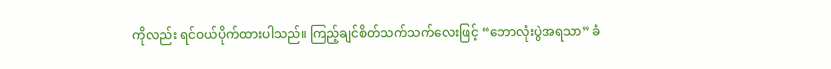ကိုလည်း ရင်ဝယ်ပိုက်ထားပါသည်။ ကြည့်ချင်စိတ်သက်သက်လေးဖြင့် “ဘောလုံးပွဲအရသာ” ခံ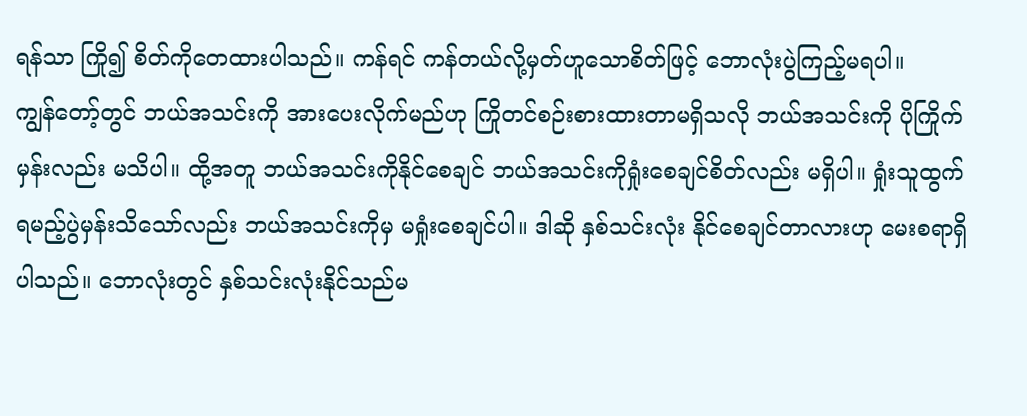ရန်သာ ကြို၍ စိတ်ကိုတေထားပါသည်။ ကန်ရင် ကန်တယ်လို့မှတ်ဟူသောစိတ်ဖြင့် ဘောလုံးပွဲကြည့်မရပါ။
ကျွန်တော့်တွင် ဘယ်အသင်းကို အားပေးလိုက်မည်ဟု ကြိုတင်စဉ်းစားထားတာမရှိသလို ဘယ်အသင်းကို ပိုကြိုက်မှန်းလည်း မသိပါ။ ထို့အတူ ဘယ်အသင်းကိုနိုင်စေချင် ဘယ်အသင်းကိုရှုံးစေချင်စိတ်လည်း မရှိပါ။ ရှုံးသူထွက်ရမည့်ပွဲမှန်းသိသော်လည်း ဘယ်အသင်းကိုမှ မရှုံးစေချင်ပါ။ ဒါဆို နှစ်သင်းလုံး နိုင်စေချင်တာလားဟု မေးစရာရှိပါသည်။ ဘောလုံးတွင် နှစ်သင်းလုံးနိုင်သည်မ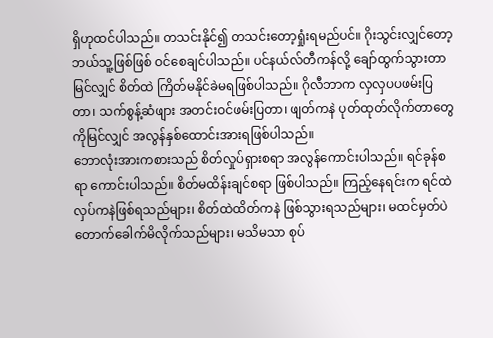ရှိဟုထင်ပါသည်။ တသင်းနိုင်၍ တသင်းတော့ရှုံးရမည်ပင်။ ဂိုးသွင်းလျှင်တော့ ဘယ်သူ့ဖြစ်ဖြစ် ဝင်စေချင်ပါသည်။ ပင်နယ်လ်တီကန်လို့ ချော်ထွက်သွားတာမြင်လျှင် စိတ်ထဲ ကြိတ်မနိုင်ခဲမရဖြစ်ပါသည်။ ဂိုလီဘာက လှလှပပဖမ်းပြတာ၊ သက်စွန့်ဆံဖျား အတင်းဝင်ဖမ်းပြတာ၊ ဖျတ်ကနဲ ပုတ်ထုတ်လိုက်တာတွေကိုမြင်လျှင် အလွန်နှစ်ထောင်းအားရဖြစ်ပါသည်။
ဘောလုံးအားကစားသည် စိတ်လှုပ်ရှားစရာ အလွန်ကောင်းပါသည်။ ရင်ခုန်စရာ ကောင်းပါသည်။ စိတ်မထိန်းချင်စရာ ဖြစ်ပါသည်။ ကြည့်နေရင်းက ရင်ထဲလှပ်ကနဲဖြစ်ရသည်များ၊ စိတ်ထဲထိတ်ကနဲ ဖြစ်သွားရသည်များ၊ မထင်မှတ်ပဲ တောက်ခေါက်မိလိုက်သည်များ၊ မသိမသာ စုပ်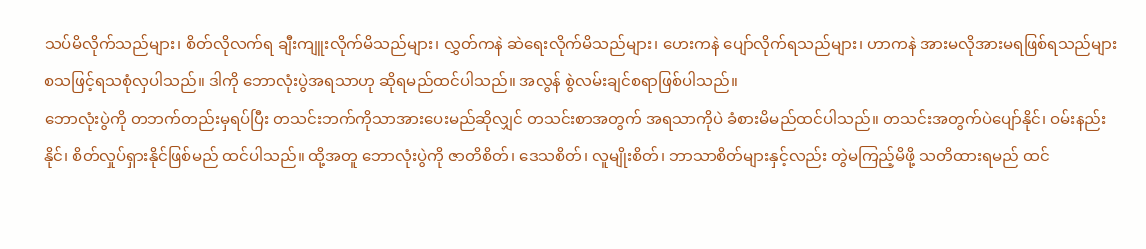သပ်မိလိုက်သည်များ၊ စိတ်လိုလက်ရ ချီးကျူးလိုက်မိသည်များ၊ လွှတ်ကနဲ ဆဲရေးလိုက်မိသည်များ၊ ဟေးကနဲ ပျော်လိုက်ရသည်များ၊ ဟာကနဲ အားမလိုအားမရဖြစ်ရသည်များ စသဖြင့်ရသစုံလှပါသည်။ ဒါကို ဘောလုံးပွဲအရသာဟု ဆိုရမည်ထင်ပါသည်။ အလွန် စွဲလမ်းချင်စရာဖြစ်ပါသည်။
ဘောလုံးပွဲကို တဘက်တည်းမှရပ်ပြီး တသင်းဘက်ကိုသာအားပေးမည်ဆိုလျှင် တသင်းစာအတွက် အရသာကိုပဲ ခံစားမိမည်ထင်ပါသည်။ တသင်းအတွက်ပဲပျော်နိုင်၊ ဝမ်းနည်းနိုင်၊ စိတ်လှုပ်ရှားနိုင်ဖြစ်မည် ထင်ပါသည်။ ထို့အတူ ဘောလုံးပွဲကို ဇာတိစိတ်၊ ဒေသစိတ်၊ လူမျိုးစိတ်၊ ဘာသာစိတ်များနှင့်လည်း တွဲမကြည့်မိဖို့ သတိထားရမည် ထင်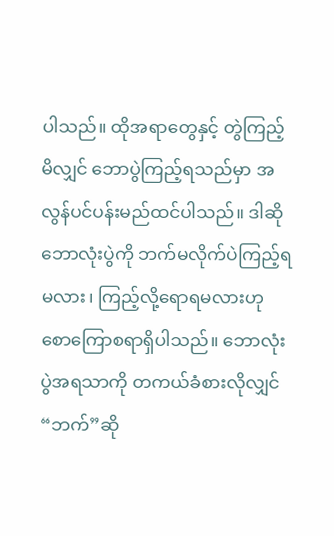ပါသည်။ ထိုအရာတွေနှင့် တွဲကြည့်မိလျှင် ဘောပွဲကြည့်ရသည်မှာ အလွန်ပင်ပန်းမည်ထင်ပါသည်။ ဒါဆို ဘောလုံးပွဲကို ဘက်မလိုက်ပဲကြည့်ရမလား၊ ကြည့်လို့ရောရမလားဟု စောကြောစရာရှိပါသည်။ ဘောလုံးပွဲအရသာကို တကယ်ခံစားလိုလျှင် “ဘက်”ဆို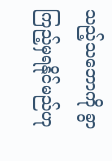သည့်သဘောကို ခွာကြည့်မှရနိုင်မည်ဟု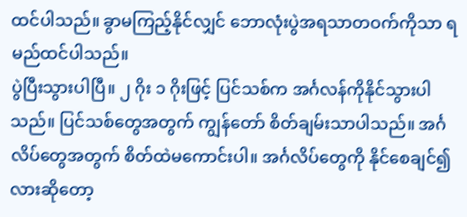ထင်ပါသည်။ ခွာမကြည့်နိုင်လျှင် ဘောလုံးပွဲအရသာတဝက်ကိုသာ ရမည်ထင်ပါသည်။
ပွဲပြီးသွားပါပြီ။ ၂ ဂိုး ၁ ဂိုးဖြင့် ပြင်သစ်က အင်္ဂလန်ကိုနိုင်သွားပါသည်။ ပြင်သစ်တွေအတွက် ကျွန်တော် စိတ်ချမ်းသာပါသည်။ အင်္ဂလိပ်တွေအတွက် စိတ်ထဲမကောင်းပါ။ အင်္ဂလိပ်တွေကို နိုင်စေချင်၍လားဆိုတော့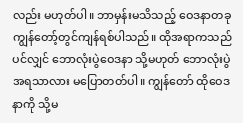လည်း မဟုတ်ပါ။ ဘာမှန်းမသိသည့် ဝေဒနာတခု ကျွန်တော့်တွင်ကျန်ရစ်ပါသည်။ ထိုအရာကသည်ပင်လျှင် ဘောလုံးပွဲဝေဒနာ သို့မဟုတ် ဘောလုံးပွဲအရသာလား မပြောတတ်ပါ။ ကျွန်တော် ထိုဝေဒနာကို သို့မ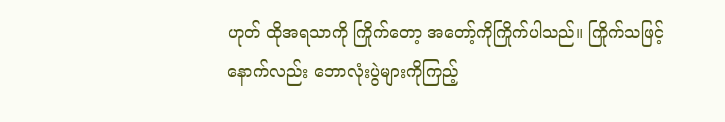ဟုတ် ထိုအရသာကို ကြိုက်တော့ အတော့်ကိုကြိုက်ပါသည်။ ကြိုက်သဖြင့် နောက်လည်း ဘောလုံးပွဲများကိုကြည့်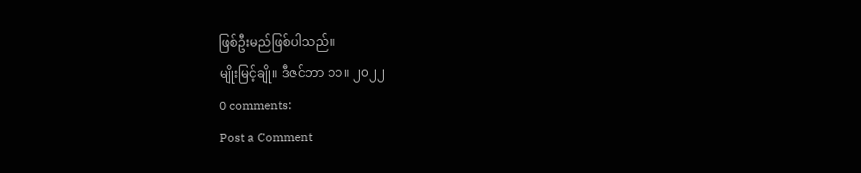ဖြစ်ဦးမည်ဖြစ်ပါသည်။
မျိုးမြင့်ချို။ ဒီဇင်ဘာ ၁၁။ ၂၀၂၂
0 comments:
Post a Comment